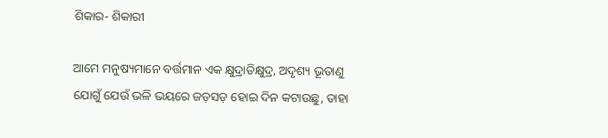ଶିକାର- ଶିକାରୀ

ଆମେ ମନୁଷ୍ୟମାନେ ବର୍ତ୍ତମାନ ଏକ କ୍ଷୁଦ୍ରାତିକ୍ଷୁଦ୍ର, ଅଦୃଶ୍ୟ ଭୂତାଣୁ ଯୋଗୁଁ ଯେଉଁ ଭଳି ଭୟରେ ଜଡ଼ସଡ଼ ହୋଇ ଦିନ କଟାଉଛୁ, ତାହା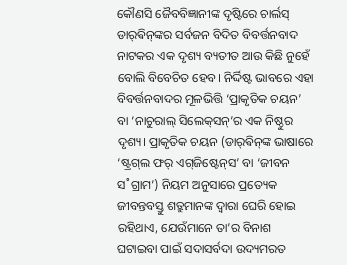କୌଣସି ଜୈବବିଜ୍ଞାନୀଙ୍କ ଦୃଷ୍ଟିରେ ଚାର୍ଲସ୍‌ ଡାର‌୍‌ଵିନ୍‌ଙ୍କର ସର୍ବଜନ ବିଦିତ ବିବର୍ତ୍ତନବାଦ ନାଟକର ଏକ ଦୃଶ୍ୟ ବ୍ୟତୀତ ଆଉ କିଛି ନୁହେଁ ବୋଲି ବିବେଚିତ ହେବ। ନିର୍ଦ୍ଦିଷ୍ଟ ଭାବରେ ଏହା ବିବର୍ତ୍ତନବାଦର ମୂଳଭିତ୍ତି ‘ପ୍ରାକୃତିକ ଚୟନ’ ବା ‘ନାଚୁରାଲ୍‌ ସିଲେକ୍‌ସନ୍‌’ର ଏକ ନିଷ୍ଠୁର ଦୃଶ୍ୟ। ପ୍ରାକୃତିକ ଚୟନ (ଡାର‌୍‌ଵିନ୍‌ଙ୍କ ଭାଷାରେ ‘ଷ୍ଟ୍ରଗ୍‌ଲ ଫର‌୍‌ ଏଗ୍‌ଜିଷ୍ଟେନ୍‌ସ’ ବା ‘ଜୀବନ ସ˚ଗ୍ରାମ’) ନିୟମ ଅନୁସାରେ ପ୍ରତ୍ୟେକ ଜୀବନ୍ତବସ୍ତୁ ଶତ୍ରୁମାନଙ୍କ ଦ୍ବାରା ଘେରି ହୋଇ ରହିଥାଏ, ଯେଉଁମାନେ ତା’ର ବିନାଶ ଘଟାଇବା ପାଇଁ ସଦାସର୍ବଦା ଉଦ୍ୟମରତ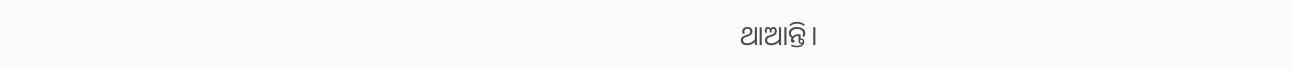ଥାଆନ୍ତି।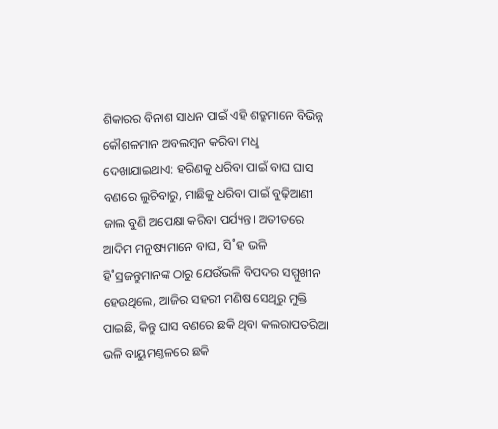ଶିକାରର ବିନାଶ ସାଧନ ପାଇଁ ଏହି ଶତ୍ରୁମାନେ ବିଭିନ୍ନ କୌଶଳମାନ ଅବଲମ୍ବନ କରିବା ମଧୢ ଦେଖାଯାଇଥାଏ: ହରିଣକୁ ଧରିବା ପାଇଁ ବାଘ ଘାସ ବଣରେ ଲୁଚିବାରୁ, ମାଛିକୁ ଧରିବା ପାଇଁ ବୁଢ଼ିଆଣୀ ଜାଲ ବୁଣି ଅପେକ୍ଷା କରିବା ପର୍ଯ୍ୟନ୍ତ। ଅତୀତରେ ଆଦିମ ମନୁଷ୍ୟମାନେ ବାଘ, ସି˚ହ ଭଳି ହି˚ସ୍ରଜନ୍ତୁମାନଙ୍କ ଠାରୁ ଯେଉଁଭଳି ବିପଦର ସମ୍ମୁଖୀନ ହେଉଥିଲେ, ଆଜିର ସହରୀ ମଣିଷ ସେଥିରୁ ମୁକ୍ତି ପାଇଛି, କିନ୍ତୁ ଘାସ ବଣରେ ଛକି ଥିବା କଲରାପତରିଆ ଭଳି ବାୟୁମଣ୍ତଳରେ ଛକି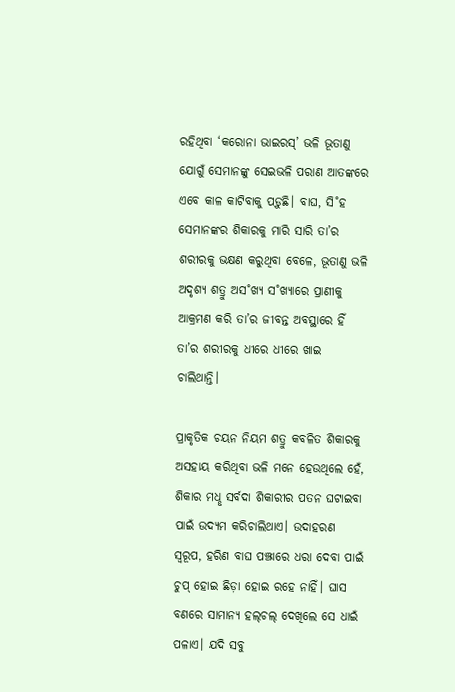ରହିଥିବା ‘କରୋନା ଭାଇରସ୍‌’ ଭଳି ଭୂତାଣୁ ଯୋଗୁଁ ସେମାନଙ୍କୁ ସେଇଭଳି ପରାଣ ଆତଙ୍କରେ ଏବେ କାଳ କାଟିବାକୁ ପଡ଼ୁଛି। ବାଘ, ସି˚ହ ସେମାନଙ୍କର ଶିକାରକୁ ମାରି ସାରି ତା’ର ଶରୀରକୁ ଭକ୍ଷଣ କରୁଥିବା ବେଳେ, ଭୂତାଣୁ ଭଳି ଅଦୃଶ୍ୟ ଶତ୍ରୁ ଅସ˚ଖ୍ୟ ସ˚ଖ୍ୟାରେ ପ୍ରାଣୀକୁ ଆକ୍ରମଣ କରି ତା’ର ଜୀବନ୍ତ ଅବସ୍ଥାରେ ହିଁ ତା’ର ଶରୀରକୁ ଧୀରେ ଧୀରେ ଖାଇ ଚାଲିଥାନ୍ତି।

ପ୍ରାକୃତିକ ଚୟନ ନିୟମ ଶତ୍ରୁ କବଳିତ ଶିକାରକୁ ଅସହାୟ କରିଥିବା ଭଳି ମନେ ହେଉଥିଲେ ହେଁ, ଶିକାର ମଧୢ ସର୍ବଦା ଶିକାରୀର ପତନ ଘଟାଇବା ପାଇଁ ଉଦ୍ୟମ କରିଚାଲିଥାଏ। ଉଦାହରଣ ସ୍ବରୂପ, ହରିଣ ବାଘ ପଞ୍ଝାରେ ଧରା ଦେବା ପାଇଁ ଚୁପ୍‌ ହୋଇ ଛିଡ଼ା ହୋଇ ରହେ ନାହିଁ। ଘାସ ବଣରେ ସାମାନ୍ୟ ହଲ୍‌ଚଲ୍‌ ଦେଖିଲେ ସେ ଧାଇଁ ପଳାଏ। ଯଦି ସବୁ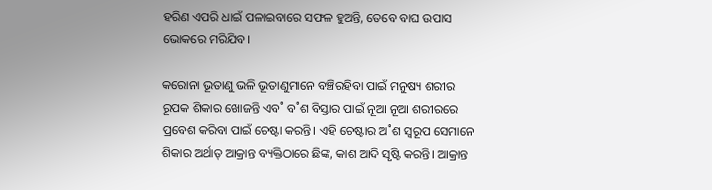ହରିଣ ଏପରି ଧାଇଁ ପଳାଇବାରେ ସଫଳ ହୁଅନ୍ତି, ତେବେ ବାଘ ଉପାସ ଭୋକରେ ମରିଯିବ।

କରୋନା ଭୂତାଣୁ ଭଳି ଭୂତାଣୁମାନେ ବଞ୍ଚିରହିବା ପାଇଁ ମନୁଷ୍ୟ ଶରୀର ରୂପକ ଶିକାର ଖୋଜନ୍ତି ଏବ˚ ବ˚ଶ ବିସ୍ତାର ପାଇଁ ନୂଆ ନୂଆ ଶରୀରରେ ପ୍ରବେଶ କରିବା ପାଇଁ ଚେଷ୍ଟା କରନ୍ତି। ଏହି ଚେଷ୍ଟାର ଅ˚ଶ ସ୍ବରୂପ ସେମାନେ ଶିକାର ଅର୍ଥାତ୍‌ ଆକ୍ରାନ୍ତ ବ୍ୟକ୍ତିଠାରେ ଛିଙ୍କ, କାଶ ଆଦି ସୃଷ୍ଟି କରନ୍ତି। ଆକ୍ରାନ୍ତ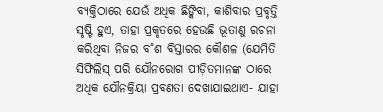ବ୍ୟକ୍ତିଠାରେ ଯେଉଁ ଅଧିକ ଛିଙ୍କିବା, କାଶିବାର ପ୍ରବୃତ୍ତି ସୃଷ୍ଟି ହୁଏ, ତାହା ପ୍ରକୃତରେ ହେଉଛି ଭୂତାଣୁ ରଚନା କରିଥିବା ନିଜର ବ˚ଶ ବିସ୍ତାରର କୌଶଳ (ଯେମିତି ସିଫିଲିସ୍‌ ପରି ଯୌନରୋଗ ପୀଡ଼ିତମାନଙ୍କ ଠାରେ ଅଧିକ ଯୌନକ୍ରିୟା ପ୍ରବଣତା ଦେଖାଯାଇଥାଏ- ଯାହା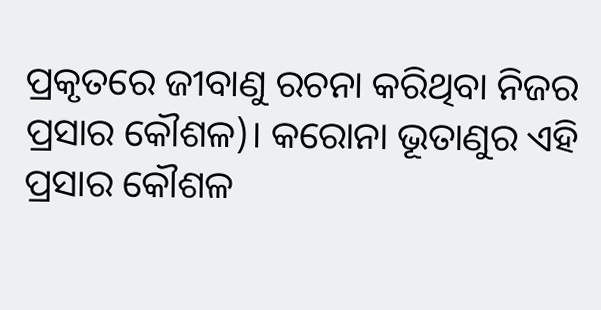ପ୍ରକୃତରେ ଜୀବାଣୁ ରଚନା କରିଥିବା ନିଜର ପ୍ରସାର କୌଶଳ)। କରୋନା ଭୂତାଣୁର ଏହି ପ୍ରସାର କୌଶଳ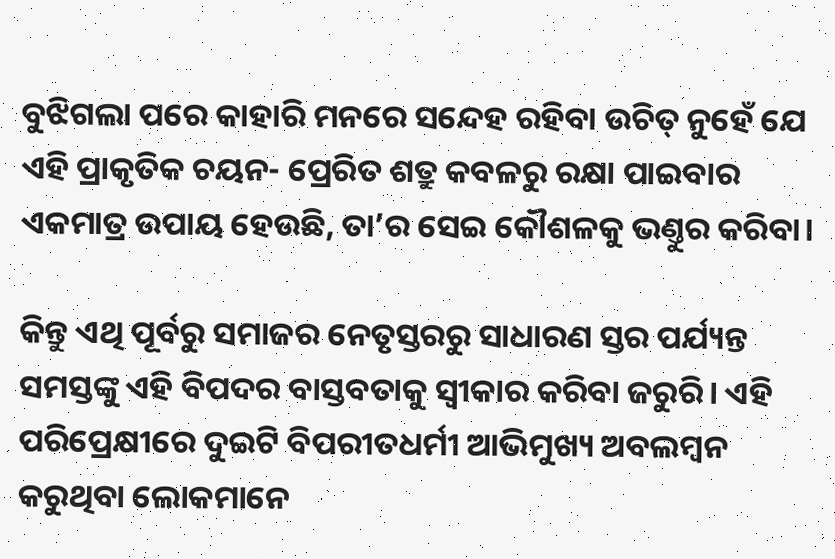ବୁଝିଗଲା ପରେ କାହାରି ମନରେ ସନ୍ଦେହ ରହିବା ଉଚିତ୍‌ ନୁହେଁ ଯେ ଏହି ପ୍ରାକୃତିକ ଚୟନ- ପ୍ରେରିତ ଶତ୍ରୁ କବଳରୁ ରକ୍ଷା ପାଇବାର ଏକମାତ୍ର ଉପାୟ ହେଉଛି, ତା’ର ସେଇ କୌଶଳକୁ ଭଣ୍ତୁର କରିବା।

କିନ୍ତୁ ଏଥି ପୂର୍ବରୁ ସମାଜର ନେତୃସ୍ତରରୁ ସାଧାରଣ ସ୍ତର ପର୍ଯ୍ୟନ୍ତ ସମସ୍ତଙ୍କୁ ଏହି ବିପଦର ବାସ୍ତବତାକୁ ସ୍ବୀକାର କରିବା ଜରୁରି। ଏହି ପରିପ୍ରେକ୍ଷୀରେ ଦୁଇଟି ବିପରୀତଧର୍ମୀ ଆଭିମୁଖ୍ୟ ଅବଲମ୍ବନ କରୁଥିବା ଲୋକମାନେ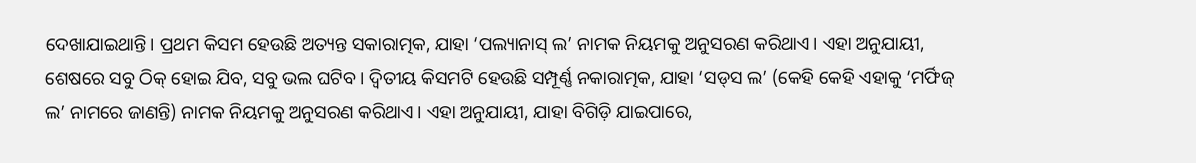ଦେଖାଯାଇଥାନ୍ତି। ପ୍ରଥମ କିସମ ହେଉଛି ଅତ୍ୟନ୍ତ ସକାରାତ୍ମକ, ଯାହା ‘ପଲ୍ୟାନାସ୍‌ ଲ’ ନାମକ ନିୟମକୁ ଅନୁସରଣ କରିଥାଏ। ଏହା ଅନୁଯାୟୀ, ଶେଷରେ ସବୁ ଠିକ୍‌ ହୋଇ ଯିବ, ସବୁ ଭଲ ଘଟିବ। ଦ୍ବିତୀୟ କିସମଟି ହେଉଛି ସମ୍ପୂର୍ଣ୍ଣ ନକାରାତ୍ମକ, ଯାହା ‘ସଡ୍‌ସ ଲ’ (କେହି କେହି ଏହାକୁ ‘ମର୍ଫିଜ୍‌ ଲ’ ନାମରେ ଜାଣନ୍ତି) ନାମକ ନିୟମକୁ ଅନୁସରଣ କରିଥାଏ। ଏହା ଅନୁଯାୟୀ, ଯାହା ବିଗିଡ଼ି ଯାଇପାରେ,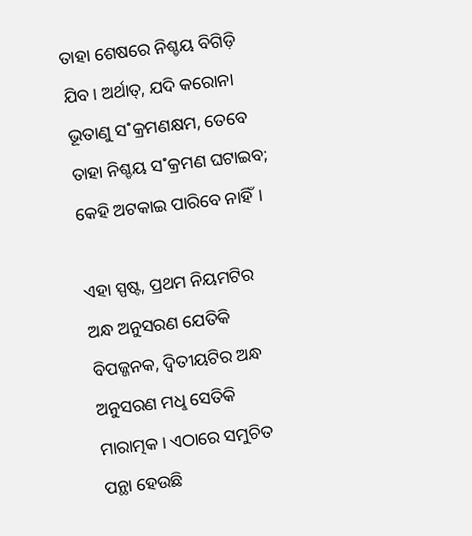ତାହା ଶେଷରେ ନିଶ୍ଚୟ ବିଗିଡ଼ି ଯିବ। ଅର୍ଥାତ୍‌, ଯଦି କରୋନା ଭୂତାଣୁ ସ˚କ୍ରମଣକ୍ଷମ, ତେବେ ତାହା ନିଶ୍ଚୟ ସ˚କ୍ରମଣ ଘଟାଇବ; କେହି ଅଟକାଇ ପାରିବେ ନାହିଁ।

ଏହା ସ୍ପଷ୍ଟ, ପ୍ରଥମ ନିୟମଟିର ଅନ୍ଧ ଅନୁସରଣ ଯେତିକି ବିପଜ୍ଜନକ, ଦ୍ବିତୀୟଟିର ଅନ୍ଧ ଅନୁସରଣ ମଧୢ ସେତିକି ମାରାତ୍ମକ। ଏଠାରେ ସମୁଚିତ ପନ୍ଥା ହେଉଛି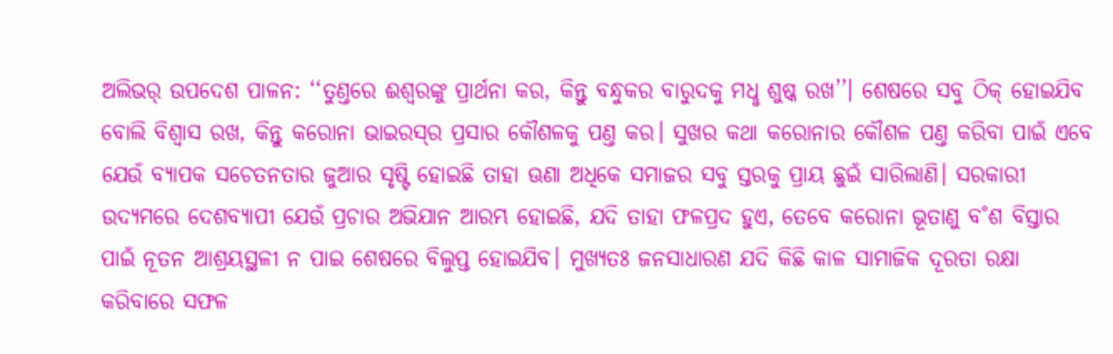ଅଲିଭର‌୍‌ ଉପଦେଶ ପାଳନ: ‘‘ତୁଣ୍ତରେ ଈଶ୍ବରଙ୍କୁ ପ୍ରାର୍ଥନା କର, କିନ୍ତୁ ବନ୍ଧୁକର ବାରୁଦକୁ ମଧୢ ଶୁଷ୍କ ରଖ’’। ଶେଷରେ ସବୁ ଠିକ୍‌ ହୋଇଯିବ ବୋଲି ବିଶ୍ବାସ ରଖ, କିନ୍ତୁ କରୋନା ଭାଇରସ୍‌ର ପ୍ରସାର କୌଶଳକୁ ପଣ୍ତ କର। ସୁଖର କଥା କରୋନାର କୌଶଳ ପଣ୍ତ କରିବା ପାଇଁ ଏବେ ଯେଉଁ ବ୍ୟାପକ ସଚେତନତାର ଜୁଆର ସୃଷ୍ଟି ହୋଇଛି ତାହା ଊଣା ଅଧିକେ ସମାଜର ସବୁ ସ୍ତରକୁ ପ୍ରାୟ ଛୁଇଁ ସାରିଲାଣି। ସରକାରୀ ଉଦ୍ୟମରେ ଦେଶବ୍ୟାପୀ ଯେଉଁ ପ୍ରଚାର ଅଭିଯାନ ଆରମ୍ଭ ହୋଇଛି, ଯଦି ତାହା ଫଳପ୍ରଦ ହୁଏ, ତେବେ କରୋନା ଭୂତାଣୁ ବ˚ଶ ବିସ୍ତାର ପାଇଁ ନୂତନ ଆଶ୍ରୟସ୍ଥଳୀ ନ ପାଇ ଶେଷରେ ବିଲୁପ୍ତ ହୋଇଯିବ। ମୁଖ୍ୟତଃ ଜନସାଧାରଣ ଯଦି କିଛି କାଳ ସାମାଜିକ ଦୂରତା ରକ୍ଷା କରିବାରେ ସଫଳ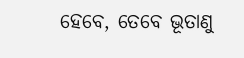ହେବେ, ତେବେ ଭୂତାଣୁ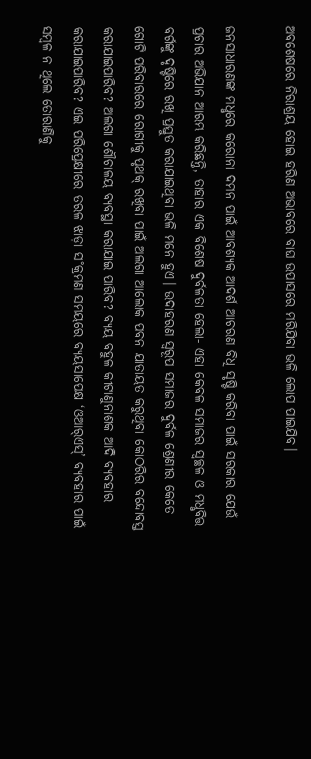ଅବଶେଷରେ ନିରାଶ୍ରୟ ହୋଇ ହରିଣ ଅଭାବରେ ବାଘ ଉପାସରେ ମରିଯିବା ଭଳି ଲୋପ ପାଇଯିବ।

ଜନସାଧାରଣଙ୍କ ମଧୢରେ କରୋନା ଦମନ ପାଇଁ ଆବଶ୍ୟକ ଆଦର୍ଶ ଆଚରଣ ବିଧି ସୃଷ୍ଟି କରିବା ପାଇଁ ସରକାର ଯେଉଁ ପ୍ରଚାର ଅଭିଯାନ ଆରମ୍ଭ କରିଛନ୍ତି, ତାହାର ଏକ ବିଶେଷ ଦୁର୍ବଳତା ହେଲା- ଏହା କେବଳ ସମାଜର ସ୍ବଚ୍ଛଳ ଓ ମଧୢବିତ୍ତ ବର୍ଗଙ୍କୁ ଦୃଷ୍ଟିରେ ରଖି ପ୍ରସ୍ତୁତ କରାଯାଇଥିବା ଭଳି ମନେ ହୁଏ। ଉଦାହରଣ ସ୍ବରୂପ ସମାଜର ଦୁର୍ବଳ ଶ୍ରେଣୀର କେତେ ଗୋଟି ପରିବାରରେ ରୋଗୀକୁ ପୃଥକ୍‌ ରଖିବା ପାଇଁ ଅଲଗା ଆଲୋକ ପବନ ଯାତାୟତ କରୁଥିବା କୋଠରିର ବନ୍ଦୋବସ୍ତ କରାଯାଇପାରିବ? ଅଲଗା ଶୌଚାଳୟ ବ୍ୟବସ୍ଥା କରାଯାଇ ପାରିବ? ବ୍ୟୟ ବହୁଳ କୀଟାଣୁନାଶକ ଆଦି ବ୍ୟବହାର କରାଯାଇପାରିବ? ଏଇ ପରିପ୍ରେକ୍ଷୀରେ ତରଳ ଝାଡ଼ା ସ˚କ୍ରମଣ ସମୟରେ ବ୍ୟୟସାପେକ୍ଷ ‘ଓଆର‌୍‌ଏସ୍‌’ ବ୍ୟବହାର ପାଇଁ ସମ୍ବଳ ନ ଥିଲେ ତୋରାଣିକୁ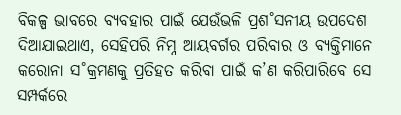ବିକଳ୍ପ ଭାବରେ ବ୍ୟବହାର ପାଇଁ ଯେଉଁଭଳି ପ୍ରଶ˚ସନୀୟ ଉପଦେଶ ଦିଆଯାଇଥାଏ, ସେହିପରି ନିମ୍ନ ଆୟବର୍ଗର ପରିବାର ଓ ବ୍ୟକ୍ତିମାନେ କରୋନା ସ˚କ୍ରମଣକୁ ପ୍ରତିହତ କରିବା ପାଇଁ କ’ଣ କରିପାରିବେ ସେ ସମ୍ପର୍କରେ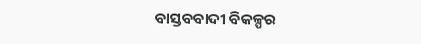ବାସ୍ତବବାଦୀ ବିକଳ୍ପର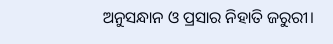ଅନୁସନ୍ଧାନ ଓ ପ୍ରସାର ନିହାତି ଜରୁରୀ।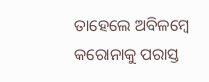ତାହେଲେ ଅବିଳମ୍ବେ କରୋନାକୁ ପରାସ୍ତ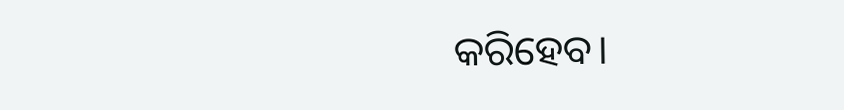କରିହେବ।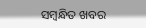ସମ୍ବନ୍ଧିତ ଖବର